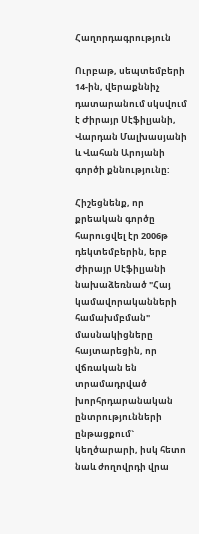Հաղորդագրություն

Ուրբաթ, սեպտեմբերի 14-ին, վերաքննիչ դատարանում սկսվում է Ժիրայր Սէֆիլյանի, Վարդան Մալխասյանի և Վահան Արոյանի գործի քննությունը:

Հիշեցնենք, որ քրեական գործը հարուցվել էր 2006թ դեկտեմբերին, երբ Ժիրայր Սէֆիլյանի նախաձեռնած "Հայ կամավորականների համախմբման" մասնակիցները հայտարեցին, որ վճռական են տրամադրված խորհրդարանական ընտրությունների ընթացքում` կեղծարարի, իսկ հետո նաև ժողովրդի վրա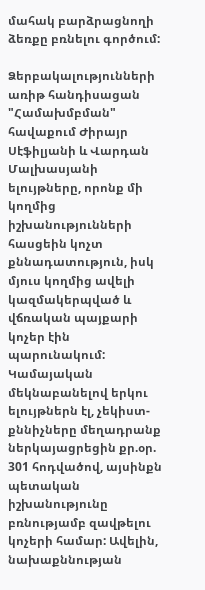մահակ բարձրացնողի ձեռքը բռնելու գործում:

Ձերբակալությունների առիթ հանդիսացան "Համախմբման" հավաքում Ժիրայր Սէֆիլյանի և Վարդան Մալխասյանի ելույթները, որոնք մի կողմից իշխանությունների հասցեին կոչտ քննադատություն, իսկ մյուս կողմից ավելի կազմակերպված և վճռական պայքարի կոչեր էին պարունակում: Կամայական մեկնաբանելով երկու ելույթներն էլ, չեկիստ-քննիչները մեղադրանք ներկայացրեցին քր.օր. 301 հոդվածով, այսինքն պետական իշխանությունը բռնությամբ զավթելու կոչերի համար: Ավելին, նախաքննության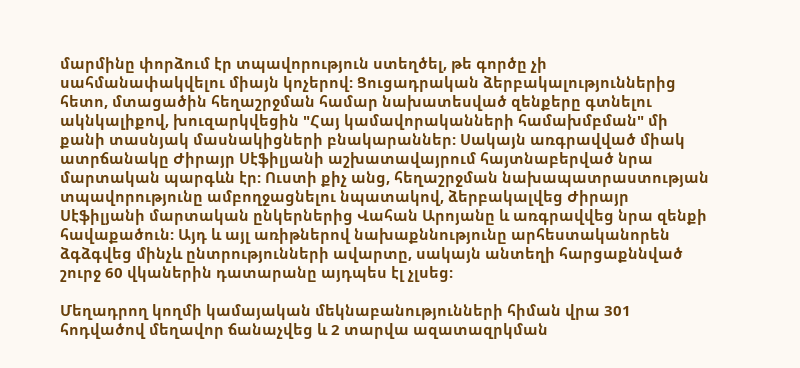մարմինը փորձում էր տպավորություն ստեղծել, թե գործը չի սահմանափակվելու միայն կոչերով: Ցուցադրական ձերբակալություններից հետո, մտացածին հեղաշրջման համար նախատեսված զենքերը գտնելու ակնկալիքով, խուզարկվեցին "Հայ կամավորականների համախմբման" մի քանի տասնյակ մասնակիցների բնակարաններ: Սակայն առգրավված միակ ատրճանակը Ժիրայր Սէֆիլյանի աշխատավայրում հայտնաբերված նրա մարտական պարգևն էր: Ուստի քիչ անց, հեղաշրջման նախապատրաստության տպավորությունը ամբողջացնելու նպատակով, ձերբակալվեց Ժիրայր Սէֆիլյանի մարտական ընկերներից Վահան Արոյանը և առգրավվեց նրա զենքի հավաքածուն: Այդ և այլ առիթներով նախաքննությունը արհեստականորեն ձգձգվեց մինչև ընտրությունների ավարտը, սակայն անտեղի հարցաքննված շուրջ 60 վկաներին դատարանը այդպես էլ չլսեց:

Մեղադրող կողմի կամայական մեկնաբանությունների հիման վրա 301 հոդվածով մեղավոր ճանաչվեց և 2 տարվա ազատազրկման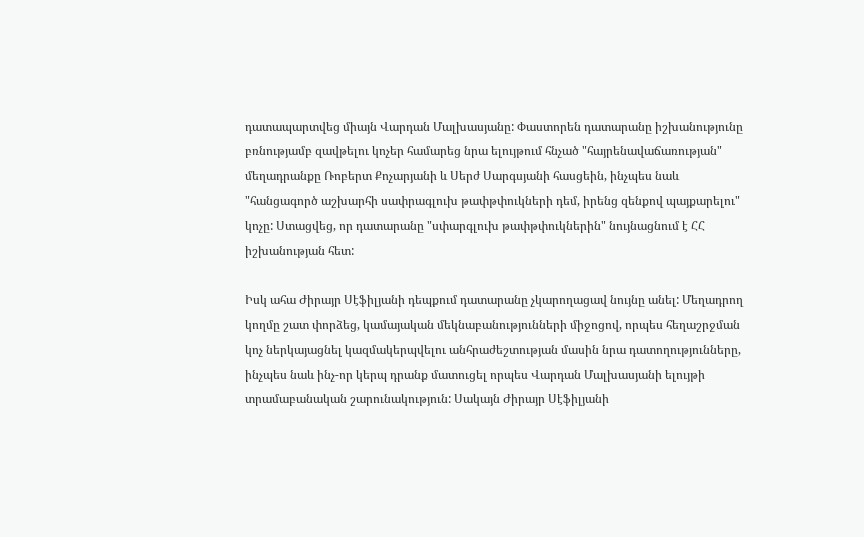դատապարտվեց միայն Վարդան Մալխասյանը: Փաստորեն դատարանը իշխանությունը բռնությամբ զավթելու կոչեր համարեց նրա ելույթում հնչած "հայրենավաճառության" մեղադրանքը Ռոբերտ Քոչարյանի և Սերժ Սարգսյանի հասցեին, ինչպես նաև "հանցագործ աշխարհի սափրագլուխ թափթփուկների դեմ, իրենց զենքով պայքարելու" կոչը: Ստացվեց, որ դատարանը "սփարգլուխ թափթփուկներին" նույնացնում է ՀՀ իշխանության հետ:

Իսկ ահա Ժիրայր Սէֆիլյանի դեպքում դատարանը չկարողացավ նույնը անել: Մեղադրող կողմը շատ փորձեց, կամայական մեկնաբանությունների միջոցով, որպես հեղաշրջման կոչ ներկայացնել կազմակերպվելու անհրաժեշտության մասին նրա դատողությունները, ինչպես նաև ինչ-որ կերպ դրանք մատուցել որպես Վարդան Մալխասյանի ելույթի տրամաբանական շարունակություն: Սակայն Ժիրայր Սէֆիլյանի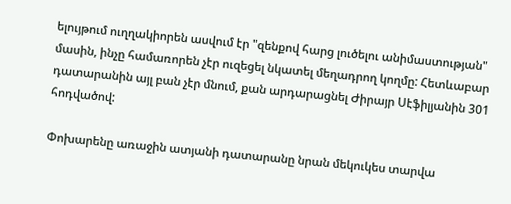ելույթում ուղղակիորեն ասվում էր "զենքով հարց լուծելու անիմաստության" մասին, ինչը համառորեն չէր ուզեցել նկատել մեղադրող կողմը: Հետևաբար դատարանին այլ բան չէր մնում, քան արդարացնել Ժիրայր Սէֆիլյանին 301 հոդվածով:

Փոխարենը առաջին ատյանի դատարանը նրան մեկուկես տարվա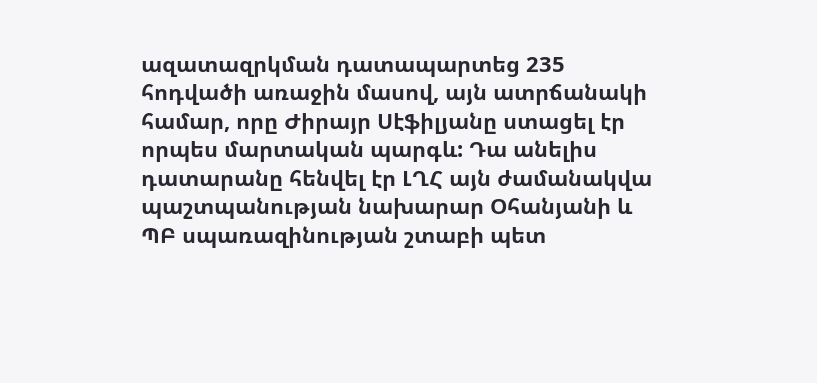ազատազրկման դատապարտեց 235 հոդվածի առաջին մասով, այն ատրճանակի համար, որը Ժիրայր Սէֆիլյանը ստացել էր որպես մարտական պարգև: Դա անելիս դատարանը հենվել էր ԼՂՀ այն ժամանակվա պաշտպանության նախարար Օհանյանի և ՊԲ սպառազինության շտաբի պետ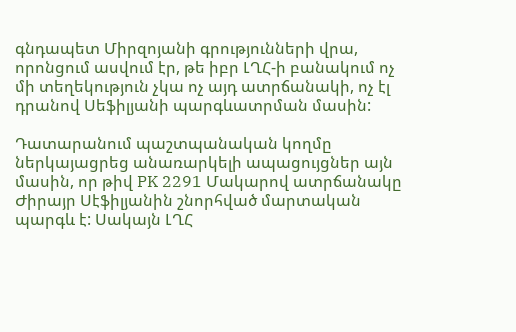գնդապետ Միրզոյանի գրությունների վրա, որոնցում ասվում էր, թե իբր ԼՂՀ-ի բանակում ոչ մի տեղեկություն չկա ոչ այդ ատրճանակի, ոչ էլ դրանով Սեֆիլյանի պարգևատրման մասին:

Դատարանում պաշտպանական կողմը ներկայացրեց անառարկելի ապացույցներ այն մասին, որ թիվ PK 2291 Մակարով ատրճանակը Ժիրայր Սէֆիլյանին շնորհված մարտական պարգև է: Սակայն ԼՂՀ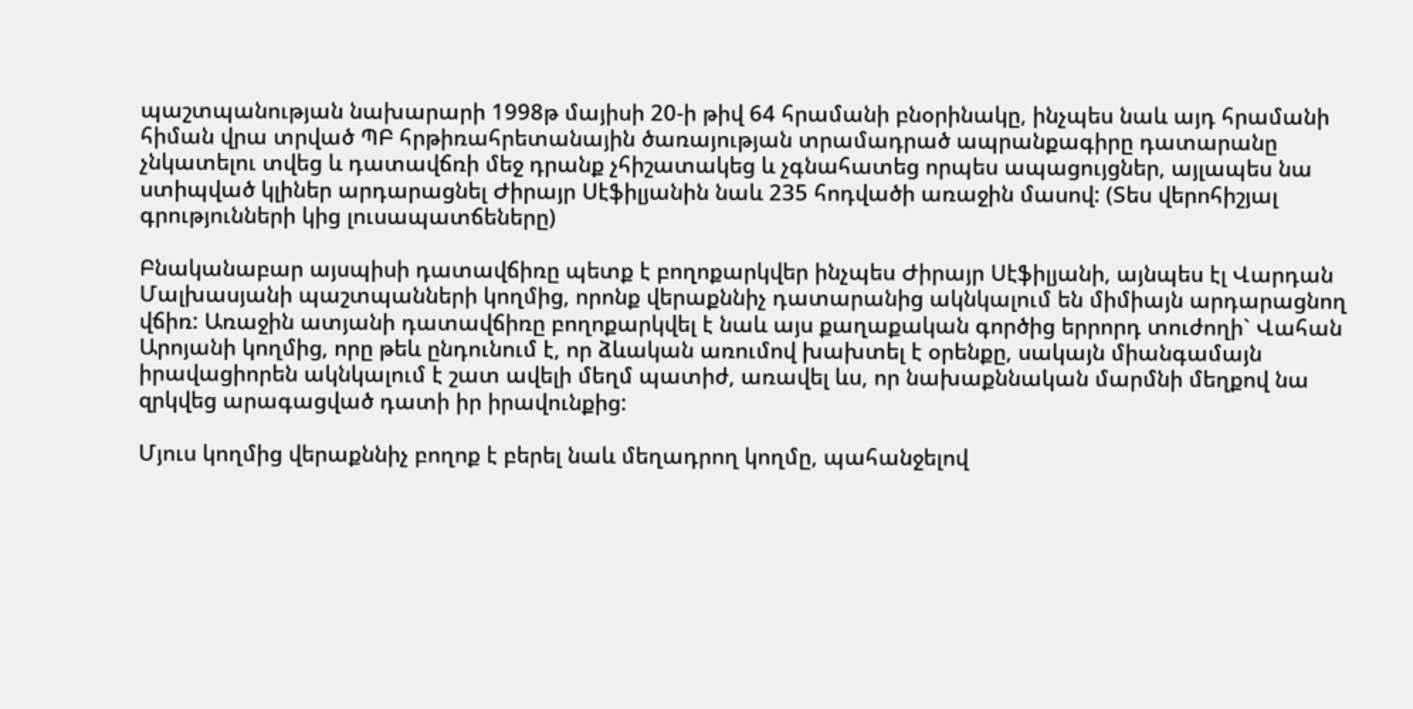պաշտպանության նախարարի 1998թ մայիսի 20-ի թիվ 64 հրամանի բնօրինակը, ինչպես նաև այդ հրամանի հիման վրա տրված ՊԲ հրթիռահրետանային ծառայության տրամադրած ապրանքագիրը դատարանը չնկատելու տվեց և դատավճռի մեջ դրանք չհիշատակեց և չգնահատեց որպես ապացույցներ, այլապես նա ստիպված կլիներ արդարացնել Ժիրայր Սէֆիլյանին նաև 235 հոդվածի առաջին մասով: (Տես վերոհիշյալ գրությունների կից լուսապատճեները)

Բնականաբար այսպիսի դատավճիռը պետք է բողոքարկվեր ինչպես Ժիրայր Սէֆիլյանի, այնպես էլ Վարդան Մալխասյանի պաշտպանների կողմից, որոնք վերաքննիչ դատարանից ակնկալում են միմիայն արդարացնող վճիռ: Առաջին ատյանի դատավճիռը բողոքարկվել է նաև այս քաղաքական գործից երրորդ տուժողի` Վահան Արոյանի կողմից, որը թեև ընդունում է, որ ձևական առումով խախտել է օրենքը, սակայն միանգամայն իրավացիորեն ակնկալում է շատ ավելի մեղմ պատիժ, առավել ևս, որ նախաքննական մարմնի մեղքով նա զրկվեց արագացված դատի իր իրավունքից:

Մյուս կողմից վերաքննիչ բողոք է բերել նաև մեղադրող կողմը, պահանջելով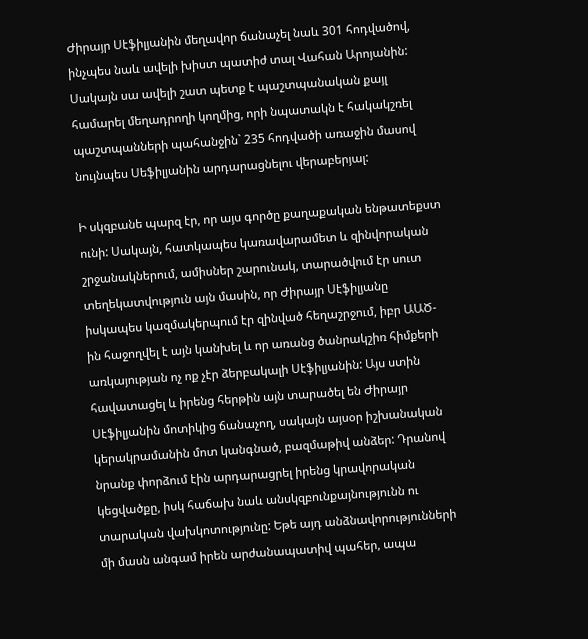Ժիրայր Սէֆիլյանին մեղավոր ճանաչել նաև 301 հոդվածով, ինչպես նաև ավելի խիստ պատիժ տալ Վահան Արոյանին: Սակայն սա ավելի շատ պետք է պաշտպանական քայլ համարել մեղադրողի կողմից, որի նպատակն է հակակշռել պաշտպանների պահանջին` 235 հոդվածի առաջին մասով նույնպես Սեֆիլյանին արդարացնելու վերաբերյալ:

Ի սկզբանե պարզ էր, որ այս գործը քաղաքական ենթատեքստ ունի: Սակայն, հատկապես կառավարամետ և զինվորական շրջանակներում, ամիսներ շարունակ, տարածվում էր սուտ տեղեկատվություն այն մասին, որ Ժիրայր Սէֆիլյանը իսկապես կազմակերպում էր զինված հեղաշրջում, իբր ԱԱԾ-ին հաջողվել է այն կանխել և որ առանց ծանրակշիռ հիմքերի առկայության ոչ ոք չէր ձերբակալի Սէֆիլյանին: Այս ստին հավատացել և իրենց հերթին այն տարածել են Ժիրայր Սէֆիլյանին մոտիկից ճանաչող, սակայն այսօր իշխանական կերակրամանին մոտ կանգնած, բազմաթիվ անձեր: Դրանով նրանք փորձում էին արդարացրել իրենց կրավորական կեցվածքը, իսկ հաճախ նաև անսկզբունքայնությունն ու տարական վախկոտությունը: Եթե այդ անձնավորությունների մի մասն անգամ իրեն արժանապատիվ պահեր, ապա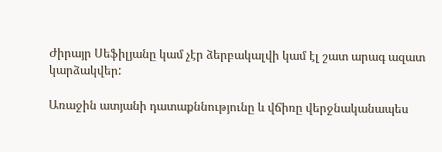Ժիրայր Սեֆիլյանը կամ չէր ձերբակալվի կամ էլ շատ արագ ազատ կարձակվեր:

Առաջին ատյանի դատաքննությունը և վճիռը վերջնականապես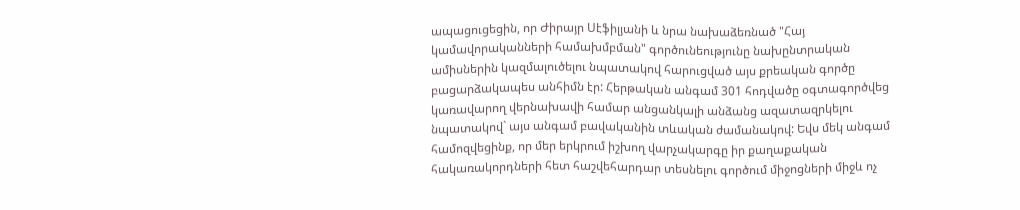ապացուցեցին, որ Ժիրայր Սէֆիլյանի և նրա նախաձեռնած "Հայ կամավորականների համախմբման" գործունեությունը նախընտրական ամիսներին կազմալուծելու նպատակով հարուցված այս քրեական գործը բացարձակապես անհիմն էր: Հերթական անգամ 301 հոդվածը օգտագործվեց կառավարող վերնախավի համար անցանկալի անձանց ազատազրկելու նպատակով` այս անգամ բավականին տևական ժամանակով: Եվս մեկ անգամ համոզվեցինք, որ մեր երկրում իշխող վարչակարգը իր քաղաքական հակառակորդների հետ հաշվեհարդար տեսնելու գործում միջոցների միջև ոչ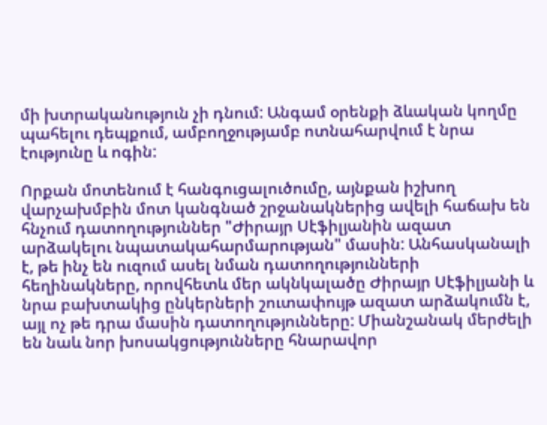մի խտրականություն չի դնում: Անգամ օրենքի ձևական կողմը պահելու դեպքում, ամբողջությամբ ոտնահարվում է նրա էությունը և ոգին:

Որքան մոտենում է հանգուցալուծումը, այնքան իշխող վարչախմբին մոտ կանգնած շրջանակներից ավելի հաճախ են հնչում դատողություններ "Ժիրայր Սէֆիլյանին ազատ արձակելու նպատակահարմարության" մասին: Անհասկանալի է, թե ինչ են ուզում ասել նման դատողությունների հեղինակները, որովհետև մեր ակնկալածը Ժիրայր Սէֆիլյանի և նրա բախտակից ընկերների շուտափույթ ազատ արձակումն է, այլ ոչ թե դրա մասին դատողությունները: Միանշանակ մերժելի են նաև նոր խոսակցությունները հնարավոր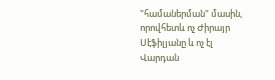"համաներման" մասին, որովհետև ոչ Ժիրայր Սէֆիլյանը և ոչ էլ Վարդան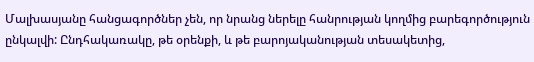Մալխասյանը հանցագործներ չեն, որ նրանց ներելը հանրության կողմից բարեգործություն ընկալվի: Ընդհակառակը, թե օրենքի, և թե բարոյականության տեսակետից,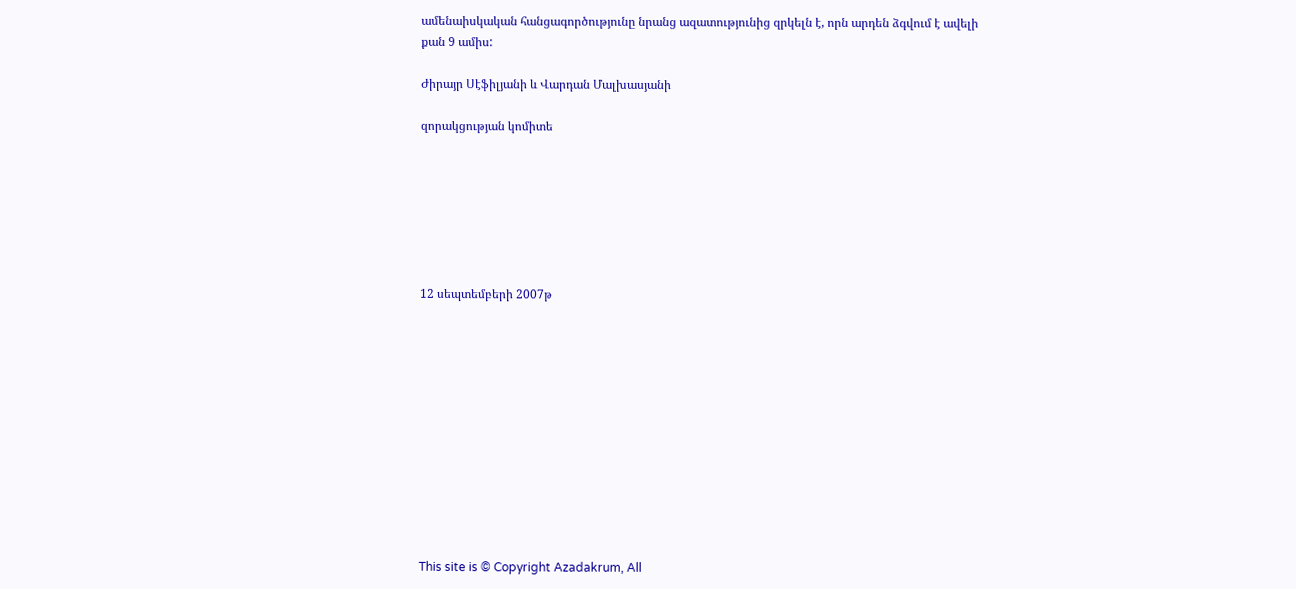ամենաիսկական հանցագործությունը նրանց ազատությունից զրկելն է, որն արդեն ձգվում է ավելի քան 9 ամիս:

Ժիրայր Սէֆիլյանի և Վարդան Մալխասյանի

զորակցության կոմիտե







12 սեպտեմբերի 2007թ












This site is © Copyright Azadakrum, All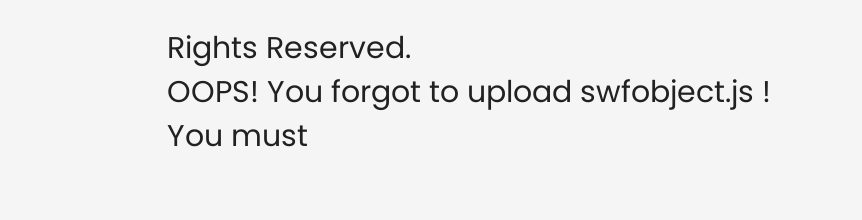Rights Reserved.
OOPS! You forgot to upload swfobject.js ! You must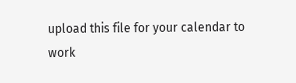upload this file for your calendar to work